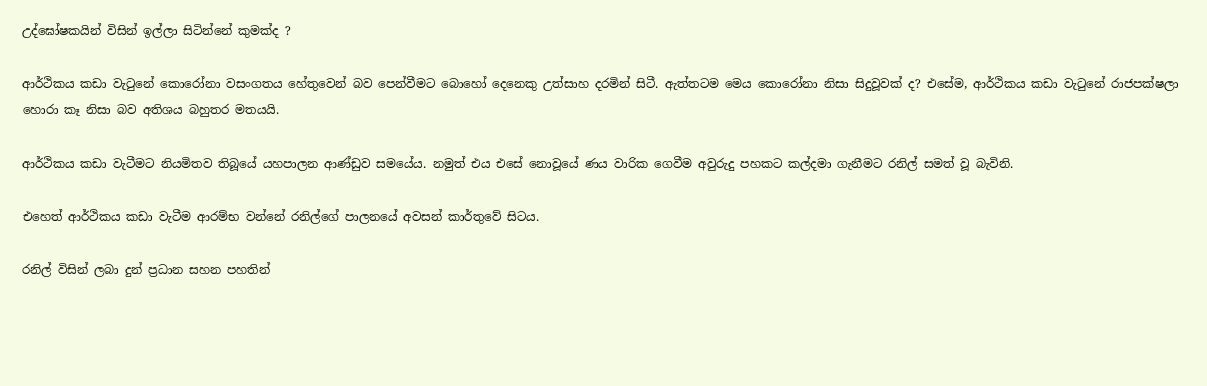උද්ඝෝෂකයින් විසින් ඉල්ලා සිටින්නේ කුමක්ද ?

ආර්ථිකය කඩා වැටුනේ කොරෝනා වසංගතය හේතුවෙන් බව පෙන්වීමට බොහෝ දෙනෙකු උත්සාහ දරමින් සිටී. ඇත්තටම මෙය කොරෝනා නිසා සිදුවූවක් ද? එසේම, ආර්ථිකය කඩා වැටුනේ රාජපක්ෂලා හොරා කෑ නිසා බව අතිශය බහුතර මතයයි.

ආර්ථිකය කඩා වැටීමට නියමිතව තිබූයේ යහපාලන ආණ්ඩුව සමයේය. නමුත් එය එසේ නොවූයේ ණය වාරික ගෙවීම අවුරුදු පහකට කල්දමා ගැනීමට රනිල් සමත් වූ බැවිනි.

එහෙත් ආර්ථිකය කඩා වැටීම ආරම්භ වන්නේ රනිල්ගේ පාලනයේ අවසන් කාර්තුවේ සිටය.

රනිල් විසින් ලබා දුන් ප්‍රධාන සහන පහතින්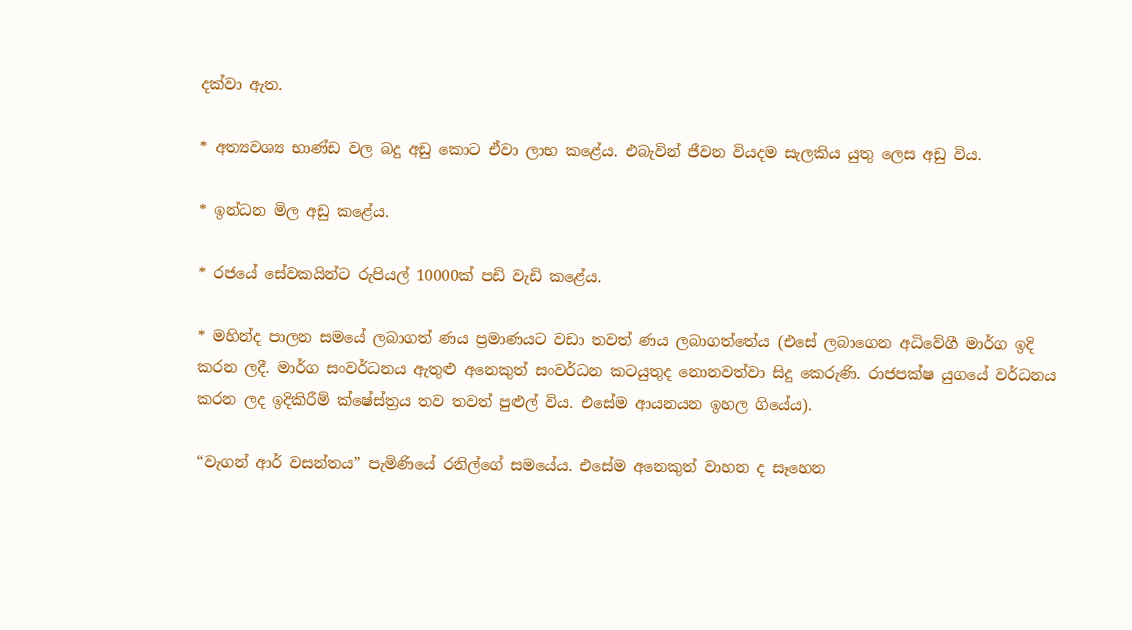දක්වා ඇත.

* අත්‍යවශ්‍ය භාණ්ඩ වල බදු අඩු කොට ඒවා ලාභ කළේය. එබැවින් ජීවන වියදම සැලකිය යුතු ලෙස අඩු විය.

* ඉන්ධන මිල අඩු කළේය.

* රජයේ සේවකයින්ට රුපියල් 10000ක් පඩි වැඩි කළේය.

* මහින්ද පාලන සමයේ ලබාගත් ණය ප්‍රමාණයට වඩා තවත් ණය ලබාගත්තේය (එසේ ලබාගෙන අධිවේගී මාර්ග ඉදි කරන ලදී. මාර්ග සංවර්ධනය ඇතුළු අනෙකුත් සංවර්ධන කටයුතුද නොනවත්වා සිදු කෙරුණි. රාජපක්ෂ යුගයේ වර්ධනය කරන ලද ඉදිකිරීම් ක්ෂේස්ත්‍රය තව තවත් පුළුල් විය. එසේම ආයනයන ඉහල ගියේය).

“වැගන් ආර් වසන්තය” පැමිණියේ රනිල්ගේ සමයේය. එසේම අනෙකුත් වාහන ද සෑහෙන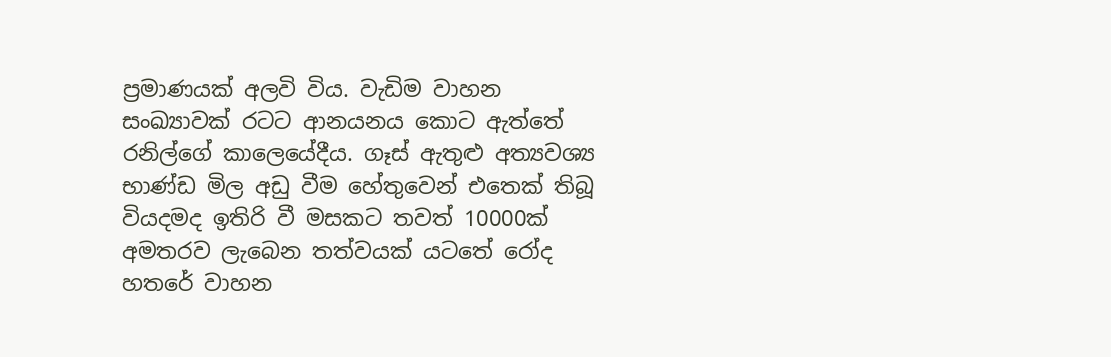ප්‍රමාණයක් අලවි විය. වැඩිම වාහන සංඛ්‍යාවක් රටට ආනයනය කොට ඇත්තේ රනිල්ගේ කාලෙයේදීය. ගෑස් ඇතුළු අත්‍යවශ්‍ය භාණ්ඩ මිල අඩු වීම හේතුවෙන් එතෙක් තිබූ වියදමද ඉතිරි වී මසකට තවත් 10000ක් අමතරව ලැබෙන තත්වයක් යටතේ රෝද හතරේ වාහන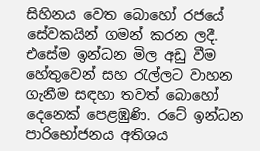සිහිනය වෙත බොහෝ රජයේ සේවකයින් ගමන් කරන ලදී. එසේම ඉන්ධන මිල අඩු වීම හේතුවෙන් සහ රැල්ලට වාහන ගැනීම සඳහා තවත් බොහෝ දෙනෙක් පෙළඹුණි. රටේ ඉන්ධන පාරිභෝජනය අතිශය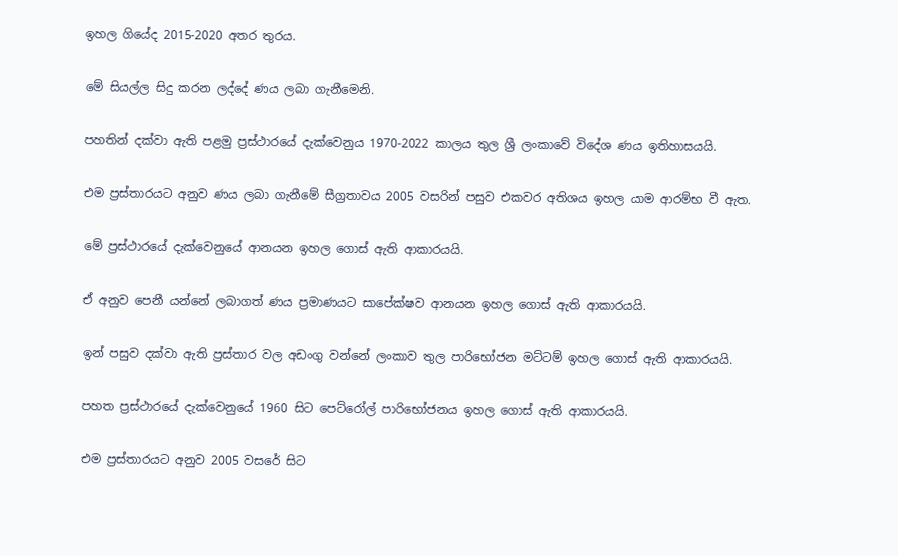ඉහල ගියේද 2015-2020 අතර තුරය.

මේ සියල්ල සිදු කරන ලද්දේ ණය ලබා ගැනීමෙනි.

පහතින් දක්වා ඇති පළමු ප්‍රස්ථාරයේ දැක්වෙනුය 1970-2022 කාලය තුල ශ්‍රී ලංකාවේ විදේශ ණය ඉතිහාසයයි.

එම ප්‍රස්තාරයට අනුව ණය ලබා ගැනීමේ සීග්‍රතාවය 2005 වසරින් පසුව එකවර අතිශය ඉහල යාම ආරම්භ වී ඇත.

මේ ප්‍රස්ථාරයේ දැක්වෙනුයේ ආනයන ඉහල ගොස් ඇති ආකාරයයි.

ඒ අනුව පෙනී යන්නේ ලබාගත් ණය ප්‍රමාණයට සාපේක්ෂව ආනයන ඉහල ගොස් ඇති ආකාරයයි.

ඉන් පසුව දක්වා ඇති ප්‍රස්තාර වල අඩංගු වන්නේ ලංකාව තුල පාරිභෝජන මට්ටම් ඉහල ගොස් ඇති ආකාරයයි.

පහත ප්‍රස්ථාරයේ දැක්වෙනුයේ 1960 සිට පෙට්රෝල් පාරිභෝජනය ඉහල ගොස් ඇති ආකාරයයි.

එම ප්‍රස්තාරයට අනුව 2005 වසරේ සිට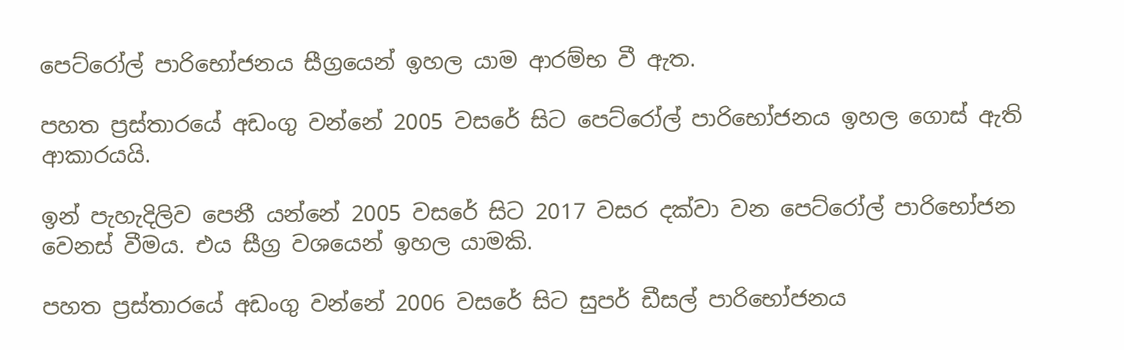පෙට්රෝල් පාරිභෝජනය සීග්‍රයෙන් ඉහල යාම ආරම්භ වී ඇත.

පහත ප්‍රස්තාරයේ අඩංගු වන්නේ 2005 වසරේ සිට පෙට්රෝල් පාරිභෝජනය ඉහල ගොස් ඇති ආකාරයයි.

ඉන් පැහැදිලිව පෙනී යන්නේ 2005 වසරේ සිට 2017 වසර දක්වා වන පෙට්රෝල් පාරිභෝජන වෙනස් වීමය. එය සීග්‍ර වශයෙන් ඉහල යාමකි.

පහත ප්‍රස්තාරයේ අඩංගු වන්නේ 2006 වසරේ සිට සුපර් ඩීසල් පාරිභෝජනය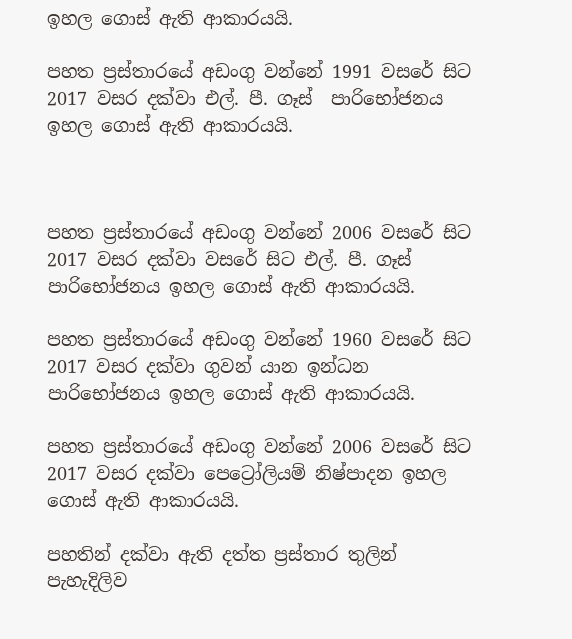ඉහල ගොස් ඇති ආකාරයයි.

පහත ප්‍රස්තාරයේ අඩංගු වන්නේ 1991 වසරේ සිට 2017 වසර දක්වා එල්. පී. ගෑස්  පාරිභෝජනය ඉහල ගොස් ඇති ආකාරයයි.



පහත ප්‍රස්තාරයේ අඩංගු වන්නේ 2006 වසරේ සිට 2017 වසර දක්වා වසරේ සිට එල්. පී. ගෑස්  පාරිභෝජනය ඉහල ගොස් ඇති ආකාරයයි.

පහත ප්‍රස්තාරයේ අඩංගු වන්නේ 1960 වසරේ සිට 2017 වසර දක්වා ගුවන් යාන ඉන්ධන පාරිභෝජනය ඉහල ගොස් ඇති ආකාරයයි.

පහත ප්‍රස්තාරයේ අඩංගු වන්නේ 2006 වසරේ සිට 2017 වසර දක්වා පෙට්‍රෝලියම් නිෂ්පාදන ඉහල ගොස් ඇති ආකාරයයි.

පහතින් දක්වා ඇති දත්ත ප්‍රස්තාර තුලින් පැහැදිලිව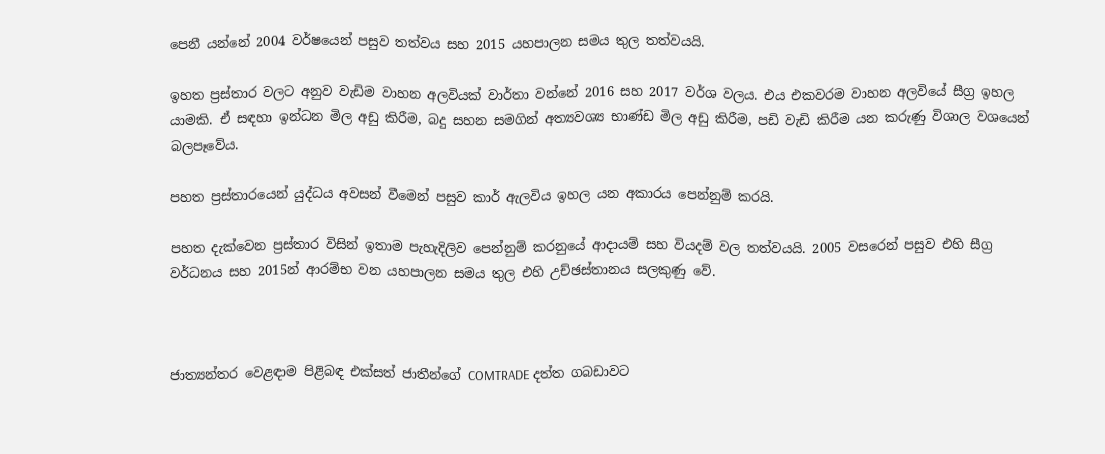පෙනී යන්නේ 2004 වර්ෂයෙන් පසුව තත්වය සහ 2015 යහපාලන සමය තුල තත්වයයි.

ඉහත ප්‍රස්තාර වලට අනුව වැඩිම වාහන අලවියක් වාර්තා වන්නේ 2016 සහ 2017 වර්ශ වලය. එය එකවරම වාහන අලවියේ සීග්‍ර ඉහල යාමකි. ඒ සඳහා ඉන්ධන මිල අඩු කිරීම, බදු සහන සමගින් අත්‍යවශ්‍ය භාණ්ඩ මිල අඩු කිරීම, පඩි වැඩි කිරීම යන කරුණු විශාල වශයෙන් බලපෑවේය.

පහත ප්‍රස්තාරයෙන් යුද්ධය අවසන් වීමෙන් පසුව කාර් ඇලවිය ඉහල යන අකාරය පෙන්නුම් කරයි.

පහත දැක්වෙන ප්‍රස්තාර විසින් ඉතාම පැහැදිලිව පෙන්නුම් කරනුයේ ආදායම් සහ වියදම් වල තත්වයයි. 2005 වසරෙන් පසුව එහි සීග්‍ර වර්ධනය සහ 2015න් ආරම්භ වන යහපාලන සමය තුල එහි උච්ඡස්තානය සලකුණු වේ.



ජාත්‍යන්තර වෙළඳාම පිළිබඳ එක්සත් ජාතීන්ගේ COMTRADE දත්ත ගබඩාවට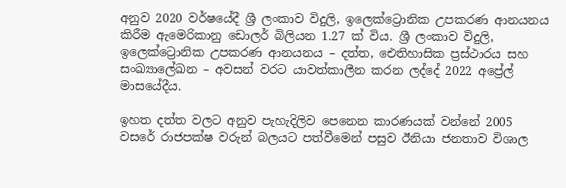අනුව 2020 වර්ෂයේදී ශ්‍රී ලංකාව විදුලි, ඉලෙක්ට්‍රොනික උපකරණ ආනයනය කිරීම ඇමෙරිකානු ඩොලර් බිලියන 1.27 ක් විය. ශ්‍රී ලංකාව විදුලි, ඉලෙක්ට්‍රොනික උපකරණ ආනයනය – දත්ත, ඓතිහාසික ප්‍රස්ථාරය සහ සංඛ්‍යාලේඛන – අවසන් වරට යාවත්කාලීන කරන ලද්දේ 2022 අප්‍රේල් මාසයේදීය.

ඉහත දත්ත වලට අනුව පැහැදිලිව පෙනෙන කාරණයක් වන්නේ 2005 වසරේ රාජපක්ෂ වරුන් බලයට පත්වීමෙන් පසුව ඊනියා ජනතාව විශාල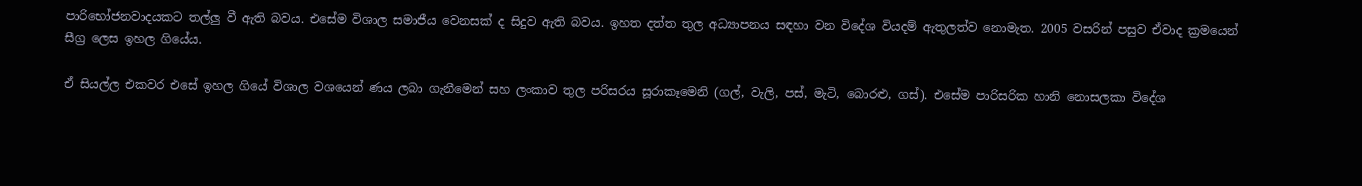පාරිභෝජනවාදයකට තල්ලු වී ඇති බවය. එසේම විශාල සමාජීය වෙනසක් ද සිදුව ඇති බවය. ඉහත දත්ත තුල අධ්‍යාපනය සඳහා වන විදේශ වියදම් ඇතුලත්ව නොමැත. 2005 වසරින් පසුව ඒවාද ක්‍රමයෙන් සීග්‍ර ලෙස ඉහල ගියේය.

ඒ සියල්ල එකවර එසේ ඉහල ගියේ විශාල වශයෙන් ණය ලබා ගැනීමෙන් සහ ලංකාව තුල පරිසරය සූරාකෑමෙනි (ගල්, වැලි, පස්, මැටි, බොරළු, ගස්). එසේම පාරිසරික හානි නොසලකා විදේශ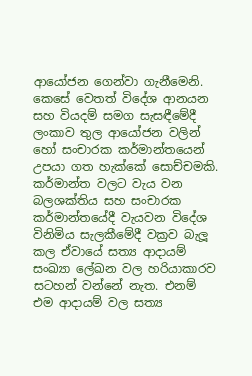ආයෝජන ගෙන්වා ගැනීමෙනි. කෙසේ වෙතත් විදේශ ආනයන සහ වියදම් සමග සැසඳීමේදී ලංකාව තුල ආයෝජන වලින් හෝ සංචාරක කර්මාන්තයෙන් උපයා ගත හැක්කේ සොච්චමකි. කර්මාන්ත වලට වැය වන බලශක්තිය සහ සංචාරක කර්මාන්තයේදී වැයවන විදේශ විනිමිය සැලකීමේදී වක්‍රව බැලූ කල ඒවායේ සත්‍ය ආදායම් සංඛ්‍යා ලේඛන වල හරියාකාරව සටහන් වන්නේ නැත. එනම් එම ආදායම් වල සත්‍ය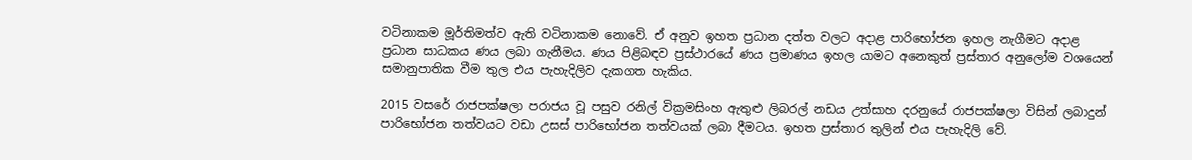වටිනාකම මූර්තිමත්ව ඇති වටිනාකම නොවේ. ඒ අනුව ඉහත ප්‍රධාන දත්ත වලට අදාළ පාරිභෝජන ඉහල නැගීමට අදාළ ප්‍රධාන සාධකය ණය ලබා ගැනීමය. ණය පිළිබඳව ප්‍රස්ථාරයේ ණය ප්‍රමාණය ඉහල යාමට අනෙකුත් ප්‍රස්තාර අනුලෝම වශයෙන් සමානුපාතික වීම තුල එය පැහැදිලිව දැකගත හැකිය.

2015 වසරේ රාජපක්ෂලා පරාජය වූ පසුව රනිල් වික්‍රමසිංහ ඇතුළු ලිබරල් නඩය උත්සාහ දරනුයේ රාජපක්ෂලා විසින් ලබාදුන් පාරිභෝජන තත්වයට වඩා උසස් පාරිභෝජන තත්වයක් ලබා දීමටය. ඉහත ප්‍රස්තාර තුලින් එය පැහැදිලි වේ.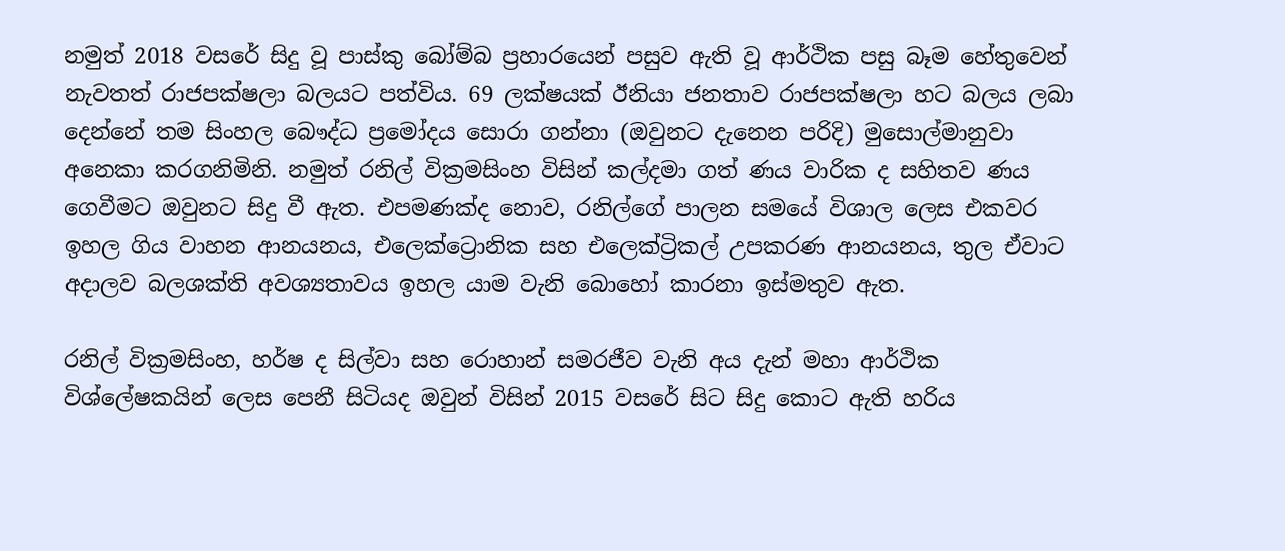නමුත් 2018 වසරේ සිදු වූ පාස්කු බෝම්බ ප්‍රහාරයෙන් පසුව ඇති වූ ආර්ථික පසු බෑම හේතුවෙන් නැවතත් රාජපක්ෂලා බලයට පත්විය. 69 ලක්ෂයක් ඊනියා ජනතාව රාජපක්ෂලා හට බලය ලබා දෙන්නේ තම සිංහල බෞද්ධ ප්‍රමෝදය සොරා ගන්නා (ඔවුනට දැනෙන පරිදි) මුසොල්මානුවා අනෙකා කරගනිමිනි. නමුත් රනිල් වික්‍රමසිංහ විසින් කල්දමා ගත් ණය වාරික ද සහිතව ණය ගෙවීමට ඔවුනට සිදු වී ඇත. එපමණක්ද නොව, රනිල්ගේ පාලන සමයේ විශාල ලෙස එකවර ඉහල ගිය වාහන ආනයනය, එලෙක්ට්‍රොනික සහ එලෙක්ට්‍රිකල් උපකරණ ආනයනය, තුල ඒවාට අදාලව බලශක්ති අවශ්‍යතාවය ඉහල යාම වැනි බොහෝ කාරනා ඉස්මතුව ඇත.

රනිල් වික්‍රමසිංහ, හර්ෂ ද සිල්වා සහ රොහාන් සමරජීව වැනි අය දැන් මහා ආර්ථික විශ්ලේෂකයින් ලෙස පෙනී සිටියද ඔවුන් විසින් 2015 වසරේ සිට සිදු කොට ඇති හරිය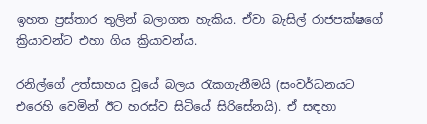ඉහත ප්‍රස්තාර තුලින් බලාගත හැකිය. ඒවා බැසිල් රාජපක්ෂගේ ක්‍රියාවන්ට එහා ගිය ක්‍රියාවන්ය.

රනිල්ගේ උත්සාහය වූයේ බලය රැකගැනීමයි (සංවර්ධනයට එරෙහි වෙමින් ඊට හරස්ව සිටියේ සිරිසේනයි). ඒ සඳහා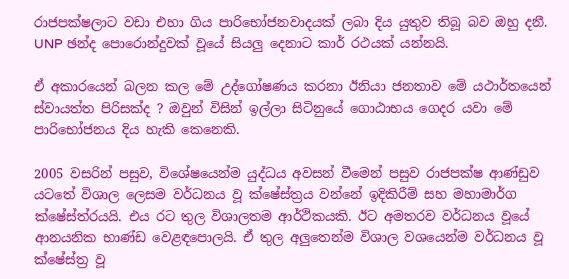රාජපක්ෂලාට වඩා එහා ගිය පාරිභෝජනවාදයක් ලබා දිය යුතුව තිබූ බව ඔහු දනී. UNP ඡන්ද පොරොන්දුවක් වූයේ සියලු දෙනාට කාර් රථයක් යන්නයි.

ඒ අකාරයෙන් බලන කල මේ උද්ගෝෂණය කරනා ඊනියා ජනතාව මේ යථාර්තයෙන් ස්වායත්ත පිරිසක්ද ? ඔවුන් විසින් ඉල්ලා සිටිනුයේ ගොඨාභය ගෙදර යවා මේ පාරිභෝජනය දිය හැකි කෙනෙකි.

2005 වසරින් පසුව, විශේෂයෙන්ම යුද්ධය අවසන් වීමෙන් පසුව රාජපක්ෂ ආණ්ඩුව යටතේ විශාල ලෙසම වර්ධනය වූ ක්ෂේස්ත්‍රය වන්නේ ඉදිකිරීම් සහ මහාමාර්ග ක්ෂේස්ත්රයයි. එය රට තුල විශාලතම ආර්ථිකයකි. ඊට අමතරව වර්ධනය වූයේ ආනයනික භාණ්ඩ වෙළඳපොලයි. ඒ තුල අලුතෙන්ම විශාල වශයෙන්ම වර්ධනය වූ ක්ෂේස්ත්‍ර වූ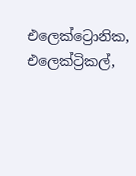එලෙක්ට්‍රොනික, එලෙක්ට්‍රිකල්,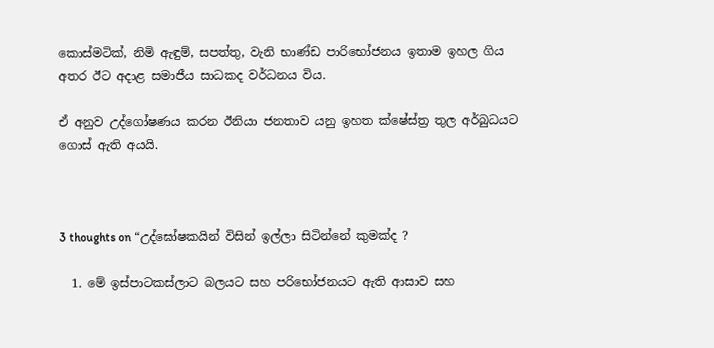කොස්මටික්, නිමි ඇඳුම්, සපත්තු, වැනි භාණ්ඩ පාරිභෝජනය ඉතාම ඉහල ගිය අතර ඊට අදාළ සමාජීය සාධකද වර්ධනය විය.

ඒ අනුව උද්ගෝෂණය කරන ඊනියා ජනතාව යනු ඉහත ක්ෂේස්ත්‍ර තුල අර්බුධයට ගොස් ඇති අයයි.



3 thoughts on “උද්ඝෝෂකයින් විසින් ඉල්ලා සිටින්නේ කුමක්ද ?

  1. මේ ඉස්පාටකස්ලාට බලයට සහ පරිභෝජනයට ඇති ආසාව සහ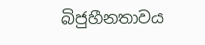බිජුහීනතාවය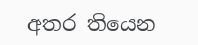අතර තියෙන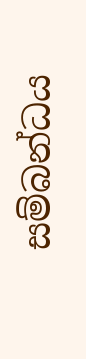සම්බන්ධය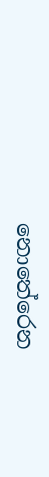නොතේරෙන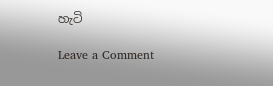හැටි

Leave a Comment